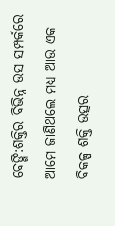ବେଙ୍ଗି:ଶକ୍ତିର ବିଭିନ୍ନ ଉସ ସମ୍ପର୍କରେ ଆମେ ଜାଣିଥଲେ ମଧ୍ୟ ଆଉ ଏକ ବିକଳ୍ପ ଶକ୍ତି ଉତ୍ସର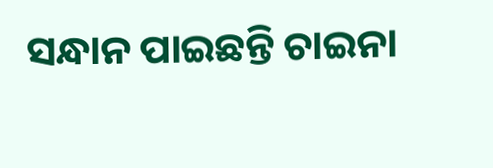ସନ୍ଧାନ ପାଇଛନ୍ତି ଚାଇନା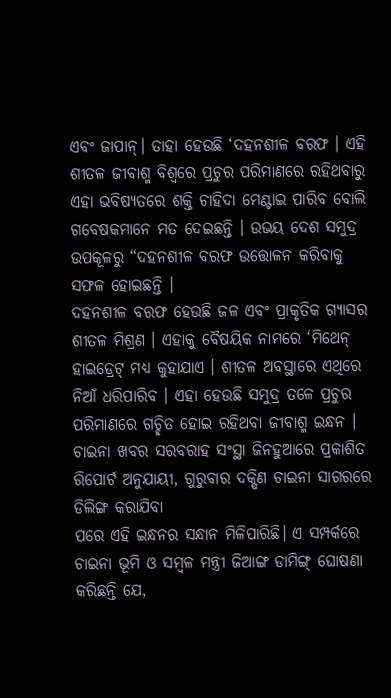ଏବଂ ଜାପାନ୍। ତାହା ହେଉଛି ‘ଦହନଶୀଳ ବରଫ । ଏହି ଶୀତଳ ଜୀବାଶ୍ମ ବିଶ୍ଵରେ ପ୍ରଚୁର ପରିମାଣରେ ରହିଥବାରୁ ଏହା ଭବିଷ୍ୟତରେ ଶକ୍ତି ଚାହିଦା ମେଣ୍ଟାଇ ପାରିବ ବୋଲି ଗବେଷକମାନେ ମତ ଦେଇଛନ୍ତି । ଉଭୟ ଦେଶ ସମୁଦ୍ର ଉପକୂଳରୁ “ଦହନଶୀଳ ବରଫ ଉତ୍ତୋଳନ କରିବାକୁ ସଫଳ ହୋଇଛନ୍ତି ।
ଦହନଶୀଳ ବରଫ ହେଉଛି ଜଳ ଏବଂ ପ୍ରାକୃତିକ ଗ୍ୟାସର ଶୀତଳ ମିଶ୍ରଣ । ଏହାକୁ ବୈଷୟିକ ନାମରେ ‘ମିଥେନ୍ ହାଇଡ୍ରେଟ୍ ମଧ୍ୟ କୁହାଯାଏ । ଶୀତଳ ଅବସ୍ଥାରେ ଏଥିରେ ନିଆଁ ଧରିପାରିବ । ଏହା ହେଉଛି ସମୁଦ୍ର ତଳେ ପ୍ରଚୁର ପରିମାଣରେ ଗଚ୍ଛିତ ହୋଇ ରହିଥବା ଜୀବାଶ୍ମ ଇନ୍ଧନ । ଚାଇନା ଖବର ସରବରାହ ସଂସ୍ଥା ଜିନହୁଆରେ ପ୍ରକାଶିତ ରିପୋର୍ଟ ଅନୁଯାୟୀ, ଗୁରୁବାର ଦକ୍ଷିଣ ଚାଇନା ସାଗରରେ ଡିଲିଙ୍ଗ କରାଯିବା
ପରେ ଏହି ଇନ୍ଧନର ସନ୍ଧାନ ମିଳିପାରିଛି। ଏ ସମ୍ପର୍କରେ ଚାଇନା ଭୂମି ଓ ସମ୍ବଳ ମନ୍ତ୍ରୀ ଜିଆଙ୍ଗ ଡାମିଙ୍ଗ୍ ଘୋଷଣା କରିଛନ୍ତି ଯେ,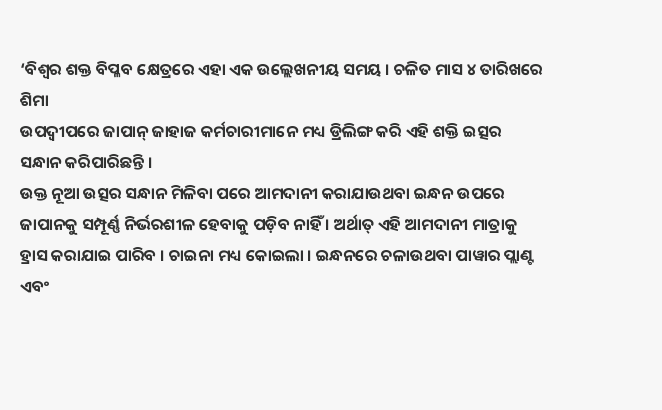‘ବିଶ୍ୱର ଶକ୍ତ ବିପ୍ଳବ କ୍ଷେତ୍ରରେ ଏହା ଏକ ଉଲ୍ଲେଖନୀୟ ସମୟ । ଚଳିତ ମାସ ୪ ତାରିଖରେ ଶିମା
ଉପଦ୍ଵୀପରେ ଜାପାନ୍ ଜାହାଜ କର୍ମଚାରୀମାନେ ମଧ୍ୟ ଡ୍ରିଲିଙ୍ଗ କରି ଏହି ଶକ୍ତି ଇତ୍ସର ସନ୍ଧାନ କରିପାରିଛନ୍ତି ।
ଉକ୍ତ ନୂଆ ଉତ୍ସର ସନ୍ଧାନ ମିଳିବା ପରେ ଆମଦାନୀ କରାଯାଉଥବା ଇନ୍ଧନ ଉପରେ ଜାପାନକୁ ସମ୍ପୂର୍ଣ୍ଣ ନିର୍ଭରଶୀଳ ହେବାକୁ ପଡ଼ିବ ନାହିଁ । ଅର୍ଥାତ୍ ଏହି ଆମଦାନୀ ମାତ୍ରାକୁ ହ୍ରାସ କରାଯାଇ ପାରିବ । ଚାଇନା ମଧ୍ୟ କୋଇଲା । ଇନ୍ଧନରେ ଚଳାଉଥବା ପାୱାର ପ୍ଲାଣ୍ଟ ଏବଂ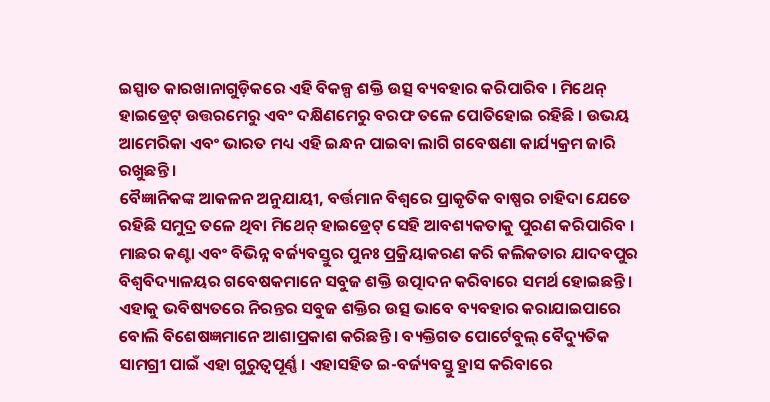ଇସ୍ପାତ କାରଖାନାଗୁଡ଼ିକରେ ଏହି ବିକଳ୍ପ ଶକ୍ତି ଉତ୍ସ ବ୍ୟବହାର କରିପାରିବ । ମିଥେନ୍ ହାଇଡ୍ରେଟ୍ ଉତ୍ତରମେରୁ ଏବଂ ଦକ୍ଷିଣମେରୁ ବରଫ ତଳେ ପୋତିହୋଇ ରହିଛି । ଉଭୟ ଆମେରିକା ଏବଂ ଭାରତ ମଧ୍ୟ ଏହି ଇନ୍ଧନ ପାଇବା ଲାଗି ଗବେଷଣା କାର୍ଯ୍ୟକ୍ରମ ଜାରି ରଖୁଛନ୍ତି ।
ବୈଜ୍ଞାନିକଙ୍କ ଆକଳନ ଅନୁଯାୟୀ, ବର୍ତ୍ତମାନ ବିଶ୍ଵରେ ପ୍ରାକୃତିକ ବାଷ୍ପର ଚାହିଦା ଯେତେ ରହିଛି ସମୁଦ୍ର ତଳେ ଥିବା ମିଥେନ୍ ହାଇଡ୍ରେଟ୍ ସେହି ଆବଶ୍ୟକତାକୁ ପୁରଣ କରିପାରିବ ।
ମାଛର କଣ୍ଟା ଏବଂ ବିଭିନ୍ନ ବର୍ଜ୍ୟବସ୍ତୁର ପୁନଃ ପ୍ରକ୍ରିୟାକରଣ କରି କଲିକତାର ଯାଦବପୁର ବିଶ୍ଵବିଦ୍ୟାଳୟର ଗବେଷକମାନେ ସବୁଜ ଶକ୍ତି ଉତ୍ପାଦନ କରିବାରେ ସମର୍ଥ ହୋଇଛନ୍ତି । ଏହାକୁ ଭବିଷ୍ୟତରେ ନିରନ୍ତର ସବୁଜ ଶକ୍ତିର ଉତ୍ସ ଭାବେ ବ୍ୟବହାର କରାଯାଇପାରେ ବୋଲି ବିଶେଷଜ୍ଞମାନେ ଆଶାପ୍ରକାଶ କରିଛନ୍ତି । ବ୍ୟକ୍ତିଗତ ପୋର୍ଟେବୁଲ୍ ବୈଦ୍ୟୁତିକ ସାମଗ୍ରୀ ପାଇଁ ଏହା ଗୁରୁତ୍ଵପୂର୍ଣ୍ଣ । ଏହାସହିତ ଇ-ବର୍ଜ୍ୟବସ୍ତୁ ହ୍ରାସ କରିବାରେ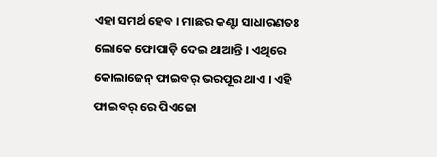ଏହା ସମର୍ଥ ହେବ । ମାଛର କଣ୍ଟା ସାଧାରଣତଃ ଲୋକେ ଫୋପାଡ଼ି ଦେଇ ଥାଆନ୍ତି । ଏଥିରେ କୋଲାଜେନ୍ ଫାଇବର୍ ଭରପୂର ଥାଏ । ଏହି ଫାଇବର୍ ରେ ପିଏଜୋ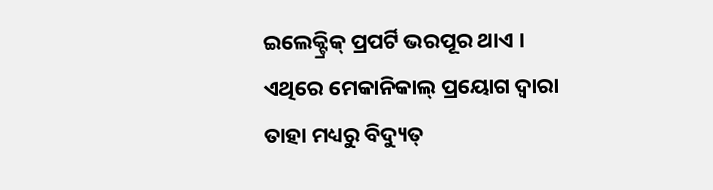ଇଲେକ୍ଟ୍ରିକ୍ ପ୍ରପର୍ଟି ଭରପୂର ଥାଏ । ଏଥିରେ ମେକାନିକାଲ୍ ପ୍ରୟୋଗ ଦ୍ଵାରା ତାହା ମଧ୍ୟରୁ ବିଦ୍ୟୁତ୍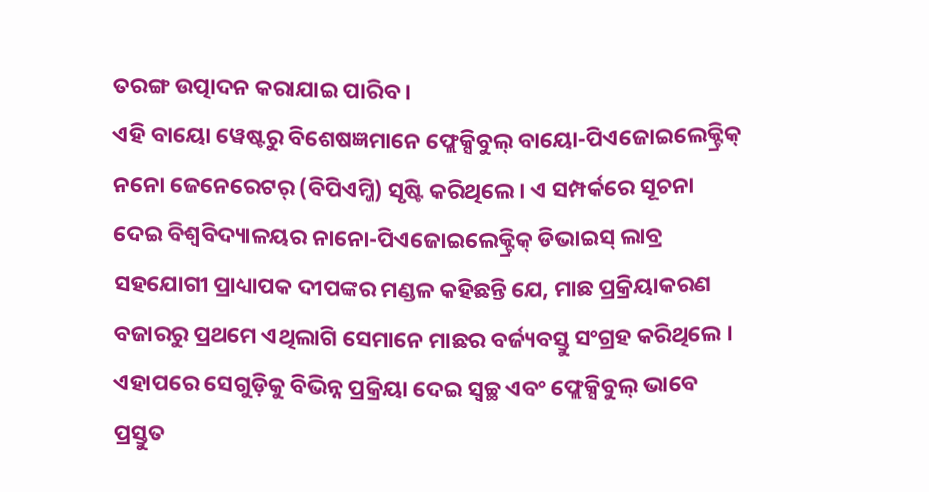ତରଙ୍ଗ ଉତ୍ପାଦନ କରାଯାଇ ପାରିବ ।
ଏହି ବାୟୋ ୱେଷ୍ଟରୁ ବିଶେଷଜ୍ଞମାନେ ଫ୍ଲେକ୍ସିବୁଲ୍ ବାୟୋ-ପିଏଜୋଇଲେକ୍ଟ୍ରିକ୍ ନନୋ ଜେନେରେଟର୍ (ବିପିଏମ୍ଜି) ସୃଷ୍ଟି କରିଥିଲେ । ଏ ସମ୍ପର୍କରେ ସୂଚନା ଦେଇ ବିଶ୍ଵବିଦ୍ୟାଳୟର ନାନୋ-ପିଏଜୋଇଲେକ୍ଟ୍ରିକ୍ ଡିଭାଇସ୍ ଲାବ୍ର ସହଯୋଗୀ ପ୍ରାଧ୍ୟାପକ ଦୀପଙ୍କର ମଣ୍ଡଳ କହିଛନ୍ତି ଯେ, ମାଛ ପ୍ରକ୍ରିୟାକରଣ ବଜାରରୁ ପ୍ରଥମେ ଏଥିଲାଗି ସେମାନେ ମାଛର ବର୍ଜ୍ୟବସ୍ତୁ ସଂଗ୍ରହ କରିଥିଲେ । ଏହାପରେ ସେଗୁଡ଼ିକୁ ବିଭିନ୍ନ ପ୍ରକ୍ରିୟା ଦେଇ ସ୍ଵଚ୍ଛ ଏବଂ ଫ୍ଲେକ୍ସିବୁଲ୍ ଭାବେ ପ୍ରସ୍ତୁତ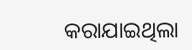କରାଯାଇଥିଲା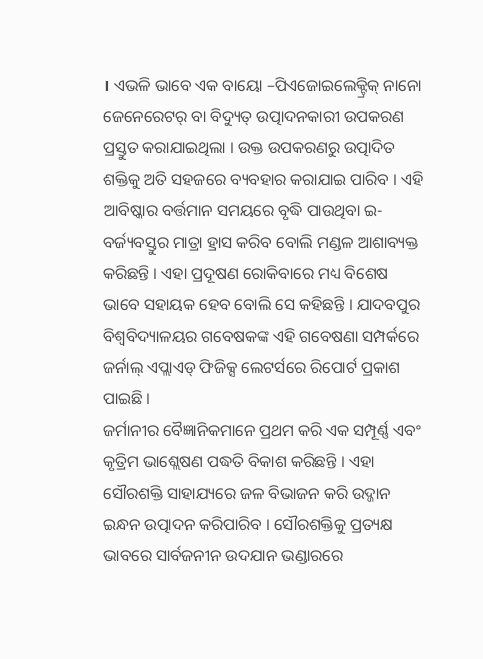। ଏଭଳି ଭାବେ ଏକ ବାୟୋ –ପିଏଜୋଇଲେକ୍ଟ୍ରିକ୍ ନାନୋ ଜେନେରେଟର୍ ବା ବିଦ୍ୟୁତ୍ ଉତ୍ପାଦନକାରୀ ଉପକରଣ ପ୍ରସ୍ତୁତ କରାଯାଇଥିଲା । ଉକ୍ତ ଉପକରଣରୁ ଉତ୍ପାଦିତ ଶକ୍ତିକୁ ଅତି ସହଜରେ ବ୍ୟବହାର କରାଯାଇ ପାରିବ । ଏହି ଆବିଷ୍କାର ବର୍ତ୍ତମାନ ସମୟରେ ବୃଦ୍ଧି ପାଉଥିବା ଇ-ବର୍ଜ୍ୟବସ୍ତୁର ମାତ୍ରା ହ୍ରାସ କରିବ ବୋଲି ମଣ୍ଡଳ ଆଶାବ୍ୟକ୍ତ କରିଛନ୍ତି । ଏହା ପ୍ରଦୂଷଣ ରୋକିବାରେ ମଧ୍ୟ ବିଶେଷ ଭାବେ ସହାୟକ ହେବ ବୋଲି ସେ କହିଛନ୍ତି । ଯାଦବପୁର ବିଶ୍ଵବିଦ୍ୟାଳୟର ଗବେଷକଙ୍କ ଏହି ଗବେଷଣା ସମ୍ପର୍କରେ ଜର୍ନାଲ୍ ଏପ୍ଲାଏଡ୍ ଫିଜିକ୍ସ ଲେଟର୍ସରେ ରିପୋର୍ଟ ପ୍ରକାଶ ପାଇଛି ।
ଜର୍ମାନୀର ବୈଜ୍ଞାନିକମାନେ ପ୍ରଥମ କରି ଏକ ସମ୍ପୂର୍ଣ୍ଣ ଏବଂ କୃତ୍ରିମ ଭାଶ୍ଲେଷଣ ପଦ୍ଧତି ବିକାଶ କରିଛନ୍ତି । ଏହା ସୌରଶକ୍ତି ସାହାଯ୍ୟରେ ଜଳ ବିଭାଜନ କରି ଉଦ୍ଜାନ ଇନ୍ଧନ ଉତ୍ପାଦନ କରିପାରିବ । ସୌରଶକ୍ତିକୁ ପ୍ରତ୍ୟକ୍ଷ ଭାବରେ ସାର୍ବଜନୀନ ଉଦଯାନ ଭଣ୍ଡାରରେ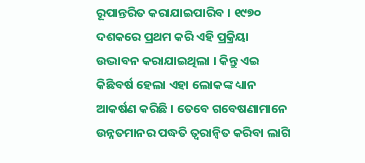ରୂପାନ୍ତରିତ କରାଯାଇପାରିବ । ୧୯୭୦ ଦଶକରେ ପ୍ରଥମ କରି ଏହି ପ୍ରକ୍ରିୟା ଉଦ୍ଭାବନ କରାଯାଇଥିଲା । କିନ୍ତୁ ଏଇ କିଛିବର୍ଷ ହେଲା ଏହା ଲୋକଙ୍କ ଧ୍ୟାନ ଆକର୍ଷଣ କରିଛି । ତେବେ ଗବେଷଣାମାନେ ଉନ୍ନତମାନର ପଦ୍ଧତି ତ୍ଵରାନ୍ଵିତ କରିବା ଲାଗି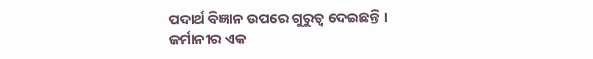ପଦାର୍ଥ ବିଜ୍ଞାନ ଉପରେ ଗୁରୁତ୍ଵ ଦେଇଛନ୍ତି ।
ଜର୍ମାନୀର ଏକ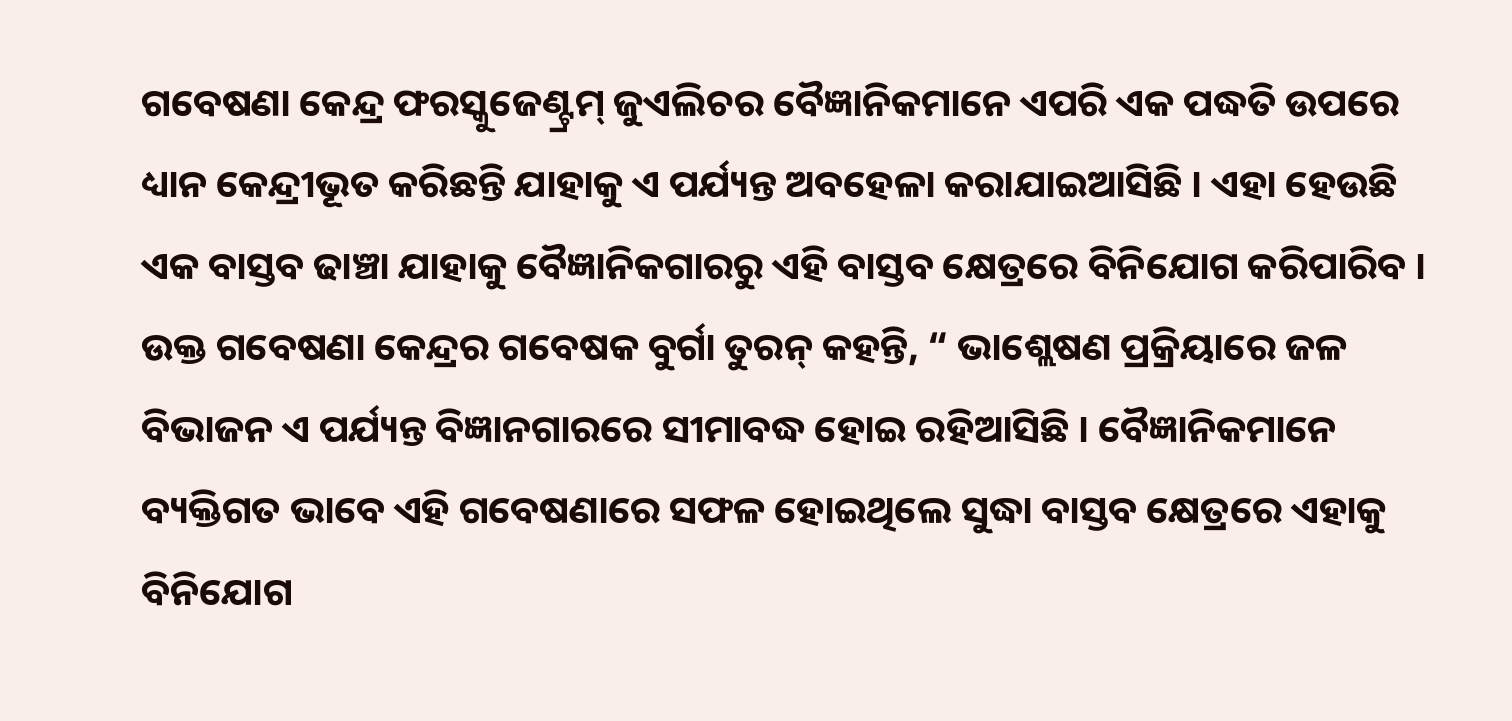ଗବେଷଣା କେନ୍ଦ୍ର ଫରସ୍କୁଜେଣ୍ଟ୍ରମ୍ ଜୁଏଲିଚର ବୈଜ୍ଞାନିକମାନେ ଏପରି ଏକ ପଦ୍ଧତି ଉପରେ ଧ୍ୟାନ କେନ୍ଦ୍ରୀଭୂତ କରିଛନ୍ତି ଯାହାକୁ ଏ ପର୍ଯ୍ୟନ୍ତ ଅବହେଳା କରାଯାଇଆସିଛି । ଏହା ହେଉଛି ଏକ ବାସ୍ତବ ଢାଞ୍ଚା ଯାହାକୁ ବୈଜ୍ଞାନିକଗାରରୁ ଏହି ବାସ୍ତବ କ୍ଷେତ୍ରରେ ବିନିଯୋଗ କରିପାରିବ । ଉକ୍ତ ଗବେଷଣା କେନ୍ଦ୍ରର ଗବେଷକ ବୁର୍ଗା ତୁରନ୍ କହନ୍ତି, “ ଭାଶ୍ଲେଷଣ ପ୍ରକ୍ରିୟାରେ ଜଳ ବିଭାଜନ ଏ ପର୍ଯ୍ୟନ୍ତ ବିଜ୍ଞାନଗାରରେ ସୀମାବଦ୍ଧ ହୋଇ ରହିଆସିଛି । ବୈଜ୍ଞାନିକମାନେ ବ୍ୟକ୍ତିଗତ ଭାବେ ଏହି ଗବେଷଣାରେ ସଫଳ ହୋଇଥିଲେ ସୁଦ୍ଧା ବାସ୍ତବ କ୍ଷେତ୍ରରେ ଏହାକୁ ବିନିଯୋଗ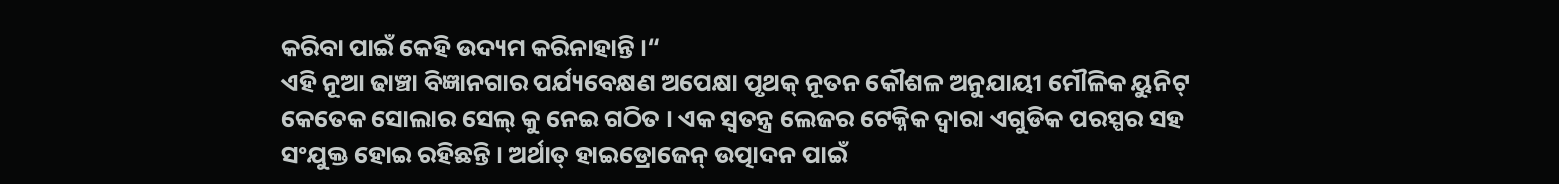କରିବା ପାଇଁ କେହି ଉଦ୍ୟମ କରିନାହାନ୍ତି ।“
ଏହି ନୂଆ ଢାଞ୍ଚା ବିଜ୍ଞାନଗାର ପର୍ଯ୍ୟବେକ୍ଷଣ ଅପେକ୍ଷା ପୃଥକ୍ ନୂତନ କୌଶଳ ଅନୁଯାୟୀ ମୌଳିକ ୟୁନିଟ୍ କେତେକ ସୋଲାର ସେଲ୍ କୁ ନେଇ ଗଠିତ । ଏକ ସ୍ଵତନ୍ତ୍ର ଲେଜର ଟେକ୍ନିକ ଦ୍ଵାରା ଏଗୁଡିକ ପରସ୍ପର ସହ ସଂଯୁକ୍ତ ହୋଇ ରହିଛନ୍ତି । ଅର୍ଥାତ୍ ହାଇଡ୍ରୋଜେନ୍ ଉତ୍ପାଦନ ପାଇଁ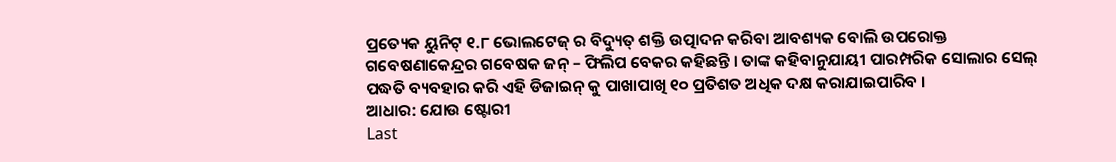ପ୍ରତ୍ୟେକ ୟୁନିଟ୍ ୧.୮ ଭୋଲଟେଜ୍ ର ବିଦ୍ୟୁତ୍ ଶକ୍ତି ଉତ୍ପାଦନ କରିବା ଆବଶ୍ୟକ ବୋଲି ଉପରୋକ୍ତ ଗବେଷଣାକେନ୍ଦ୍ରର ଗବେଷକ ଜନ୍ – ଫିଲିପ ବେକର କହିଛନ୍ତି । ତାଙ୍କ କହିବାନୁଯାୟୀ ପାରମ୍ପରିକ ସୋଲାର ସେଲ୍ ପଦ୍ଧତି ବ୍ୟବହାର କରି ଏହି ଡିଜାଇନ୍ କୁ ପାଖାପାଖି ୧୦ ପ୍ରତିଶତ ଅଧିକ ଦକ୍ଷ କରାଯାଇପାରିବ ।
ଆଧାର: ଯୋଉ ଷ୍ଟୋରୀ
Last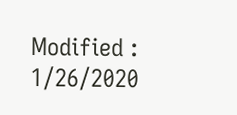Modified : 1/26/2020